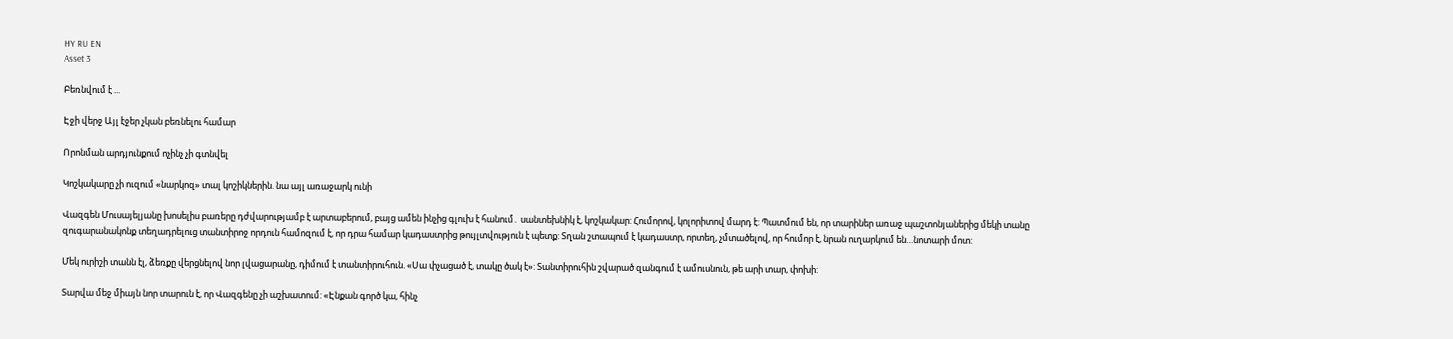HY RU EN
Asset 3

Բեռնվում է ...

Էջի վերջ Այլ էջեր չկան բեռնելու համար

Որոնման արդյունքում ոչինչ չի գտնվել

Կոշկակարը չի ուզում «նարկոզ» տալ կոշիկներին. նա այլ առաջարկ ունի

Վազգեն Մուսայելյանը խոսելիս բառերը դժվարությամբ է արտաբերում, բայց ամեն ինչից գլուխ է հանում․ սանտեխնիկ է, կոշկակար: Հումորով, կոլորիտով մարդ է: Պատմում են, որ տարիներ առաջ պաշտոնյաներից մեկի տանը զուգարանակոնք տեղադրելուց տանտիրոջ որդուն համոզում է, որ դրա համար կադաստրից թույլտվություն է պետք: Տղան շտապում է կադաստր, որտեղ, չմտածելով, որ հումոր է, նրան ուղարկում են…նոտարի մոտ:

Մեկ ուրիշի տանն էլ, ձեռքը վերցնելով նոր լվացարանը, դիմում է տանտիրուհուն. «Սա փչացած է, տակը ծակ է»: Տանտիրուհին շվարած զանգում է ամուսնուն, թե արի տար, փոխի:

Տարվա մեջ միայն նոր տարուն է, որ Վազգենը չի աշխատում: «Էնքան գործ կա, հինչ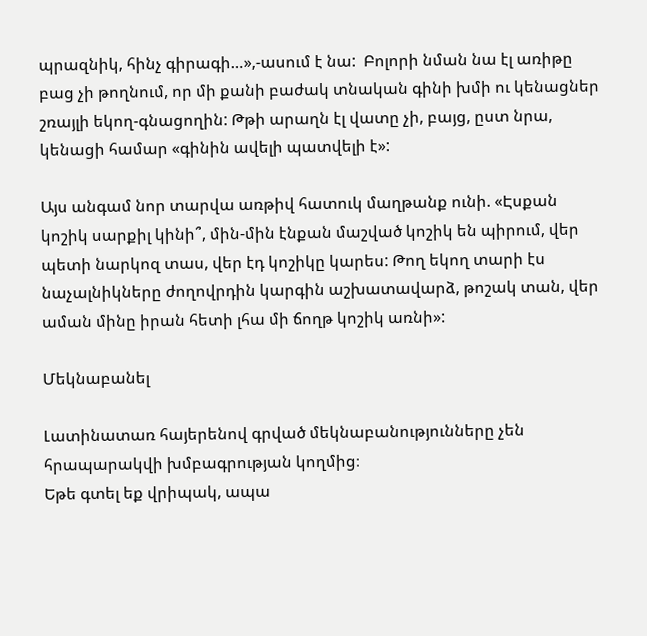պրազնիկ, հինչ գիրագի…»,-ասում է նա:  Բոլորի նման նա էլ առիթը բաց չի թողնում, որ մի քանի բաժակ տնական գինի խմի ու կենացներ շռայլի եկող-գնացողին: Թթի արաղն էլ վատը չի, բայց, ըստ նրա, կենացի համար «գինին ավելի պատվելի է»:

Այս անգամ նոր տարվա առթիվ հատուկ մաղթանք ունի. «Էսքան կոշիկ սարքիլ կինի՞, մին-մին էնքան մաշված կոշիկ են պիրում, վեր պետի նարկոզ տաս, վեր էդ կոշիկը կարես: Թող եկող տարի էս նաչալնիկները ժողովրդին կարգին աշխատավարձ, թոշակ տան, վեր աման մինը իրան հետի լհա մի ճողթ կոշիկ առնի»:

Մեկնաբանել

Լատինատառ հայերենով գրված մեկնաբանությունները չեն հրապարակվի խմբագրության կողմից։
Եթե գտել եք վրիպակ, ապա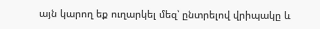այն կարող եք ուղարկել մեզ՝ ընտրելով վրիպակը և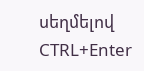սեղմելով CTRL+Enter